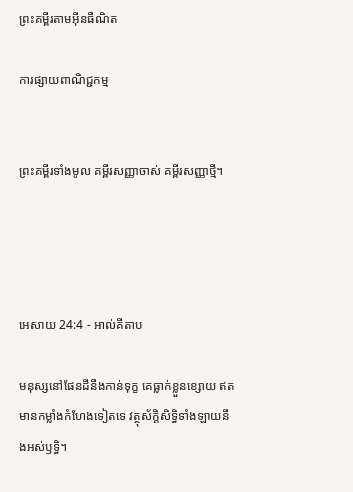ព្រះគម្ពីរតាមអ៊ីនធឺណិត

ការផ្សាយពាណិជ្ជកម្ម


ព្រះគម្ពីរទាំងមូល គម្ពីរសញ្ញាចាស់ គម្ពីរសញ្ញាថ្មី។




អេសាយ 24:4 - អាល់គីតាប

មនុស្សនៅផែនដីនឹងកាន់ទុក្ខ គេធ្លាក់ខ្លួនខ្សោយ ឥតមានកម្លាំងកំហែងទៀតទេ វត្ថុស័ក្ដិ‌សិទ្ធិទាំង‌ឡាយនឹងអស់ឫទ្ធិ។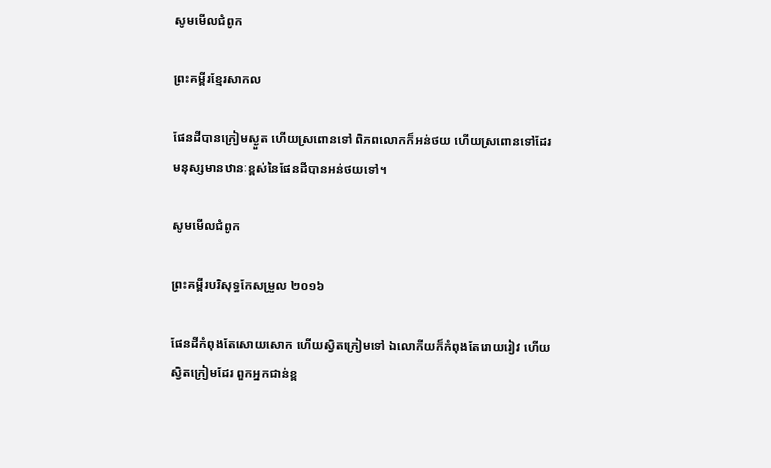សូមមើលជំពូក

ព្រះគម្ពីរខ្មែរសាកល

ផែនដីបានក្រៀមស្ងួត ហើយស្រពោនទៅ ពិភពលោកក៏អន់ថយ ហើយស្រពោនទៅដែរ មនុស្សមានឋានៈខ្ពស់នៃផែនដីបានអន់ថយទៅ។

សូមមើលជំពូក

ព្រះគម្ពីរបរិសុទ្ធកែសម្រួល ២០១៦

ផែនដីកំពុងតែសោយ‌សោក ហើយស្វិតក្រៀមទៅ ឯលោកីយក៏កំពុងតែរោយ‌រៀវ ហើយស្វិតក្រៀមដែរ ពួកអ្នកជាន់ខ្ព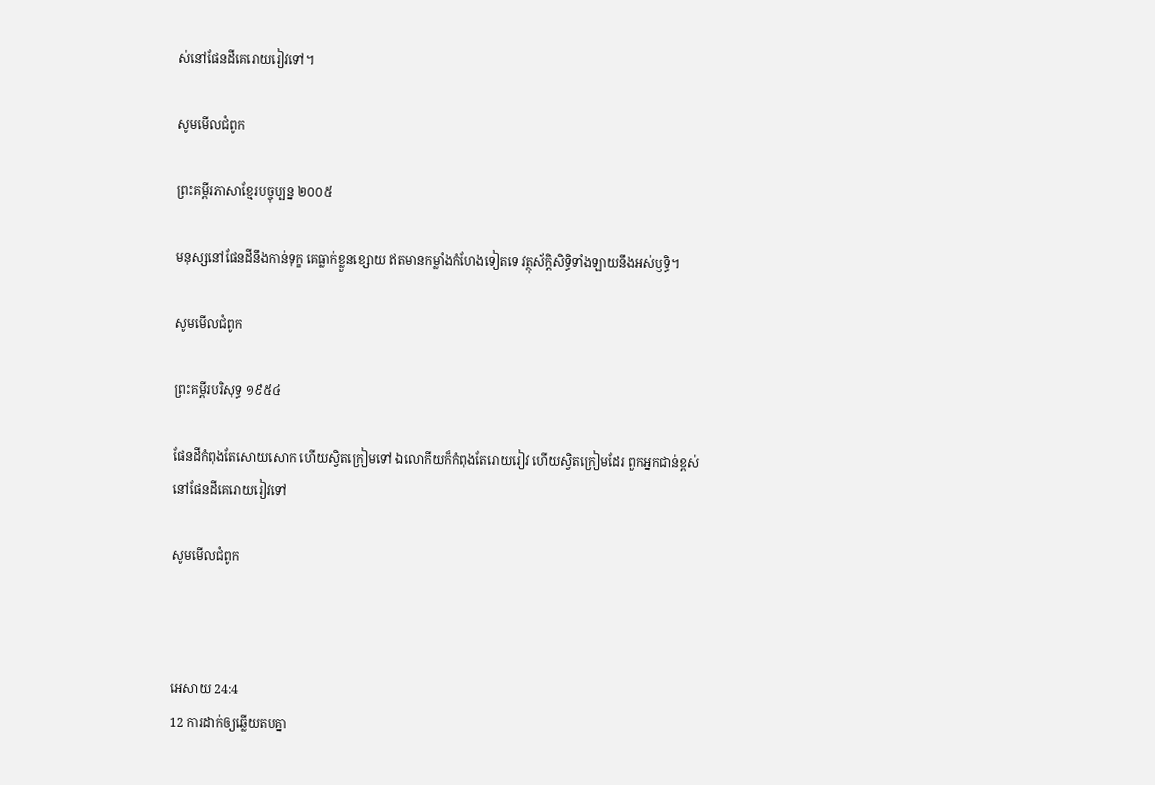ស់នៅផែនដីគេរោយ‌រៀវទៅ។

សូមមើលជំពូក

ព្រះគម្ពីរភាសាខ្មែរបច្ចុប្បន្ន ២០០៥

មនុស្សនៅផែនដីនឹងកាន់ទុក្ខ គេធ្លាក់ខ្លួនខ្សោយ ឥតមានកម្លាំងកំហែងទៀតទេ វត្ថុស័ក្ដិ‌សិទ្ធិទាំង‌ឡាយនឹងអស់ឫទ្ធិ។

សូមមើលជំពូក

ព្រះគម្ពីរបរិសុទ្ធ ១៩៥៤

ផែនដីកំពុងតែសោយ‌សោក ហើយស្វិតក្រៀមទៅ ឯលោកីយក៏កំពុងតែរោយ‌រៀវ ហើយស្វិតក្រៀមដែរ ពួកអ្នកជាន់ខ្ពស់នៅផែនដីគេរោយ‌រៀវទៅ

សូមមើលជំពូក



អេសាយ 24:4
12 ការដាក់ឲ្យឆ្លើយតបគ្នា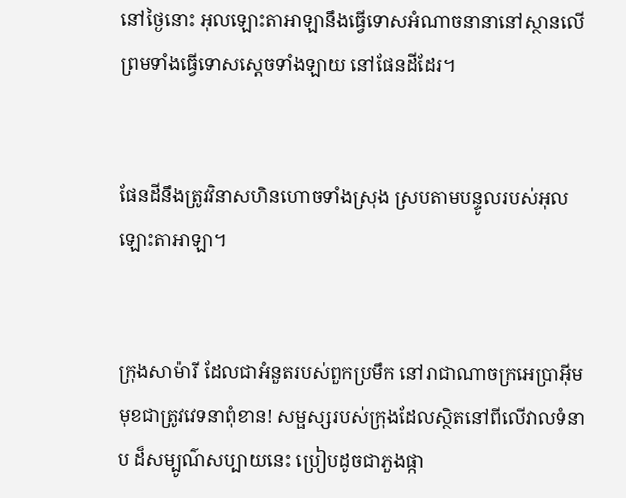នៅថ្ងៃនោះ អុលឡោះ‌តាអាឡានឹងធ្វើទោសអំណាចនានានៅស្ថានលើ ព្រមទាំងធ្វើទោសស្ដេចទាំង‌ឡាយ នៅផែនដីដែរ។


ផែនដីនឹងត្រូវវិនាសហិន‌ហោចទាំងស្រុង ស្របតាមបន្ទូលរបស់អុលឡោះ‌តាអាឡា។


ក្រុងសាម៉ារី ដែលជាអំនួតរបស់ពួកប្រមឹក នៅរាជា‌ណាចក្រអេប្រាអ៊ីម មុខជាត្រូវវេទនាពុំ‌ខាន! សម្ផស្សរបស់ក្រុងដែលស្ថិតនៅពីលើវាលទំនាប ដ៏សម្បូណ៌សប្បាយនេះ ប្រៀបដូចជាភួងផ្កា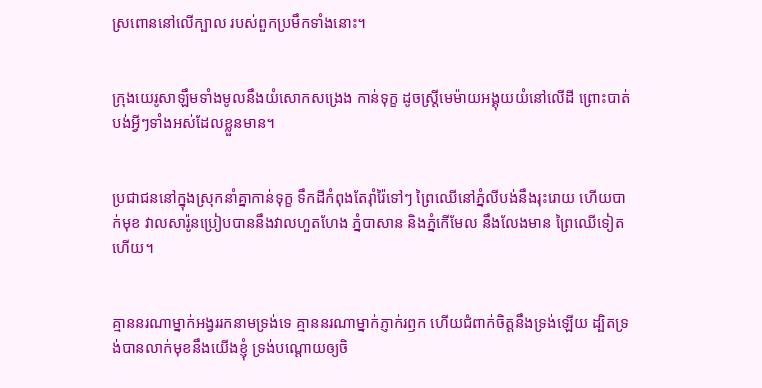ស្រពោននៅលើក្បាល របស់ពួកប្រមឹកទាំងនោះ។


ក្រុងយេរូ‌សាឡឹមទាំងមូលនឹងយំសោកសង្រេង កាន់ទុក្ខ ដូចស្ត្រីមេម៉ាយអង្គុយយំនៅលើដី ព្រោះបាត់បង់អ្វីៗទាំងអស់ដែលខ្លួនមាន។


ប្រជា‌ជននៅក្នុងស្រុកនាំគ្នាកាន់ទុក្ខ ទឹកដីកំពុងតែរ៉ាំរ៉ៃទៅៗ ព្រៃឈើនៅភ្នំលីបង់នឹងរុះរោយ ហើយបាក់មុខ វាលសារ៉ូនប្រៀបបាននឹងវាលហួត‌ហែង ភ្នំបាសាន និងភ្នំកើមែល នឹងលែងមាន ព្រៃឈើទៀតហើយ។


គ្មាននរណាម្នាក់អង្វររកនាមទ្រង់ទេ គ្មាននរណាម្នាក់ភ្ញាក់រឭក ហើយជំពាក់ចិត្តនឹងទ្រង់ឡើយ ដ្បិតទ្រង់បានលាក់មុខនឹងយើងខ្ញុំ ទ្រង់បណ្ដោយឲ្យចិ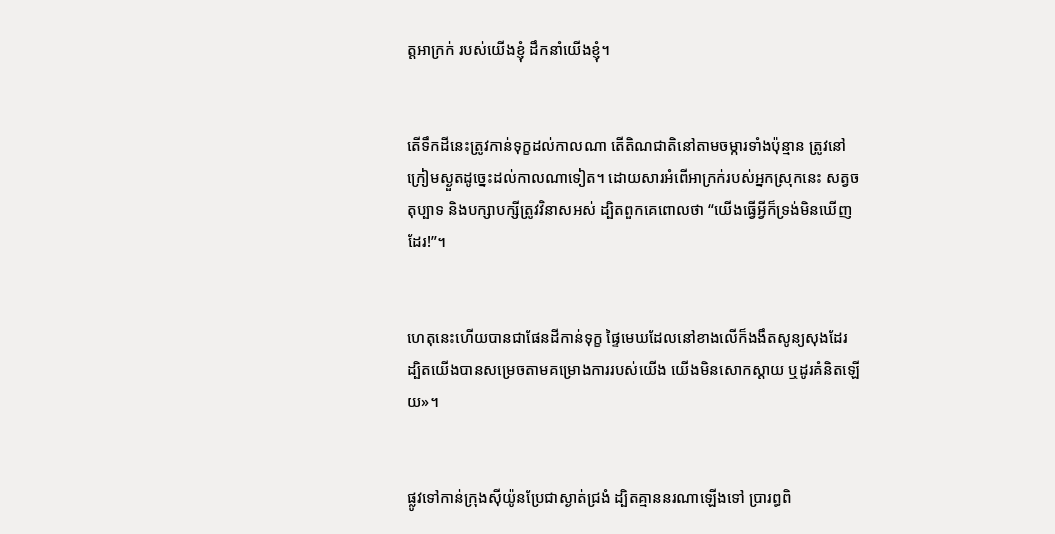ត្តអាក្រក់ របស់យើងខ្ញុំ ដឹកនាំយើងខ្ញុំ។


តើទឹកដីនេះត្រូវកាន់ទុក្ខដល់កាលណា តើតិណ‌ជាតិនៅតាមចម្ការទាំងប៉ុន្មាន ត្រូវនៅក្រៀមស្ងួតដូច្នេះដល់កាលណាទៀត។ ដោយ‌សារអំពើអាក្រក់របស់អ្នកស្រុកនេះ សត្វចតុប្បាទ និងបក្សា‌បក្សីត្រូវវិនាសអស់ ដ្បិតពួកគេពោលថា “យើងធ្វើអ្វីក៏ទ្រង់មិនឃើញដែរ!”។


ហេតុនេះហើយបានជាផែនដីកាន់ទុក្ខ ផ្ទៃមេឃដែលនៅខាងលើក៏ងងឹតសូន្យ‌សុងដែរ ដ្បិតយើងបានសម្រេចតាមគម្រោង‌ការរបស់យើង យើងមិនសោកស្ដាយ ឬដូរគំនិតឡើយ»។


ផ្លូវទៅកាន់ក្រុងស៊ីយ៉ូនប្រែជាស្ងាត់ជ្រងំ ដ្បិតគ្មាននរណាឡើងទៅ ប្រារព្ធពិ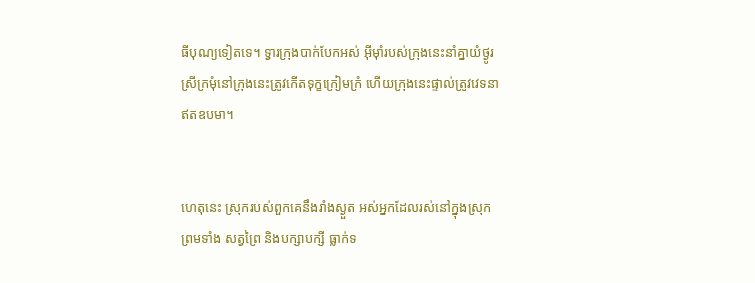ធីបុណ្យទៀតទេ។ ទ្វារក្រុងបាក់បែកអស់ អ៊ីមុាំរបស់ក្រុងនេះនាំគ្នាយំថ្ងូរ ស្រីក្រមុំនៅក្រុងនេះត្រូវកើតទុក្ខក្រៀម‌ក្រំ ហើយក្រុងនេះផ្ទាល់ត្រូវវេទនាឥតឧបមា។


ហេតុនេះ ស្រុករបស់ពួកគេនឹងរាំងស្ងួត អស់អ្នកដែលរស់នៅក្នុងស្រុក ព្រមទាំង សត្វព្រៃ និងបក្សា‌បក្សី ធ្លាក់ទ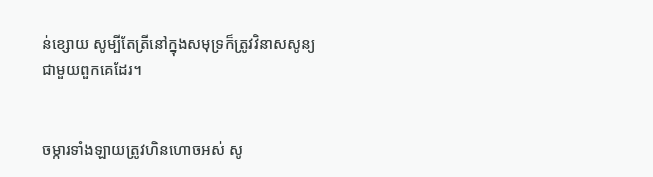ន់ខ្សោយ សូម្បីតែត្រីនៅក្នុងសមុទ្រក៏ត្រូវវិនាសសូន្យ ជាមួយពួកគេដែរ។


ចម្ការទាំង‌ឡាយត្រូវហិន‌ហោចអស់ សូ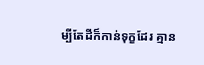ម្បីតែដីក៏កាន់ទុក្ខដែរ គ្មាន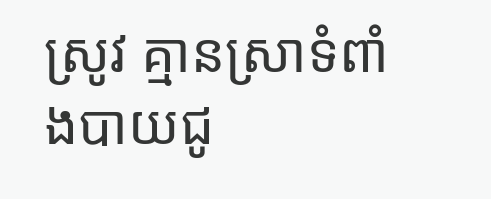ស្រូវ គ្មានស្រាទំពាំង‌បាយជូ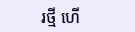រថ្មី ហើ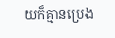យក៏គ្មានប្រេង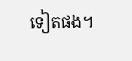ទៀតផង។